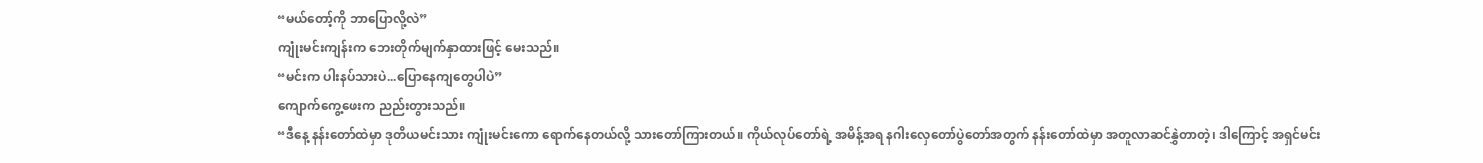“မယ်တော့်ကို ဘာပြောလို့လဲ”
ကျုံးမင်းကျန်းက ဘေးတိုက်မျက်နှာထားဖြင့် မေးသည်။
“မင်းက ပါးနပ်သားပဲ...ပြောနေကျတွေပါပဲ”
ကျောက်ကွေ့ဖေးက ညည်းတွားသည်။
“ဒီနေ့ နန်းတော်ထဲမှာ ဒုတိယမင်းသား ကျုံးမင်းကော ရောက်နေတယ်လို့ သားတော်ကြားတယ်။ ကိုယ်လုပ်တော်ရဲ့ အမိန့်အရ နဂါးလှေတော်ပွဲတော်အတွက် နန်းတော်ထဲမှာ အတူလာဆင်နွှဲတာတဲ့၊ ဒါကြောင့် အရှင်မင်း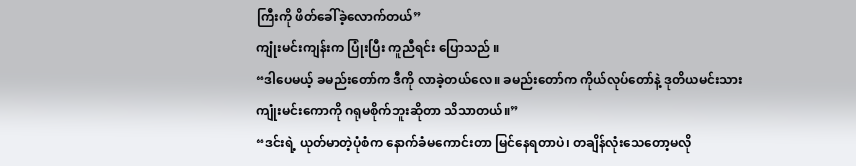ကြီးကို ဖိတ်ခေါ်ခဲ့လောက်တယ်”
ကျုံးမင်းကျန်းက ပြုံးပြီး ကူညီရင်း ပြောသည် ။
“ဒါပေမယ့် ခမည်းတော်က ဒီကို လာခဲ့တယ်လေ။ ခမည်းတော်က ကိုယ်လုပ်တော်နဲ့ ဒုတိယမင်းသား ကျုံးမင်းကောကို ဂရုမစိုက်ဘူးဆိုတာ သိသာတယ်။”
“ဒင်းရဲ့ ယုတ်မာတဲ့ပုံစံက နောက်ခံမကောင်းတာ မြင်နေရတာပဲ၊ တချိန်လုံးသေတော့မလို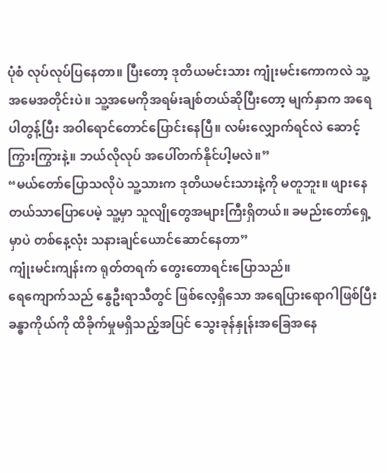ပုံစံ လုပ်လုပ်ပြနေတာ။ ပြီးတော့ ဒုတိယမင်းသား ကျုံးမင်းကောကလဲ သူ့အမေအတိုင်းပဲ။ သူ့အမေကိုအရမ်းချစ်တယ်ဆိုပြီးတော့ မျက်နှာက အရေပါတွန့်ပြီး အဝါရောင်တောင်ပြောင်းနေပြီ။ လမ်းလျှောက်ရင်လဲ ဆောင့်ကြွားကြွားနဲ့။ ဘယ်လိုလုပ် အပေါ်တက်နိုင်ပါ့မလဲ။”
“မယ်တော်ပြောသလိုပဲ သူ့သားက ဒုတိယမင်းသားနဲ့ကို မတူဘူး။ ဖျားနေတယ်သာပြောပေမဲ့ သူ့မှာ သူလျိုတွေအများကြီးရှိတယ်။ ခမည်းတော်ရှေ့မှာပဲ တစ်နေ့လုံး သနားချင်ယောင်ဆောင်နေတာ”
ကျုံးမင်းကျန်းက ရုတ်တရက် တွေးတောရင်းပြောသည်။
ရေကျောက်သည် နွေဦးရာသီတွင် ဖြစ်လေ့ရှိသော အရေပြားရောဂါဖြစ်ပြီး ခန္ဓာကိုယ်ကို ထိခိုက်မှုမရှိသည့်အပြင် သွေးခုန်နှုန်းအခြေအနေ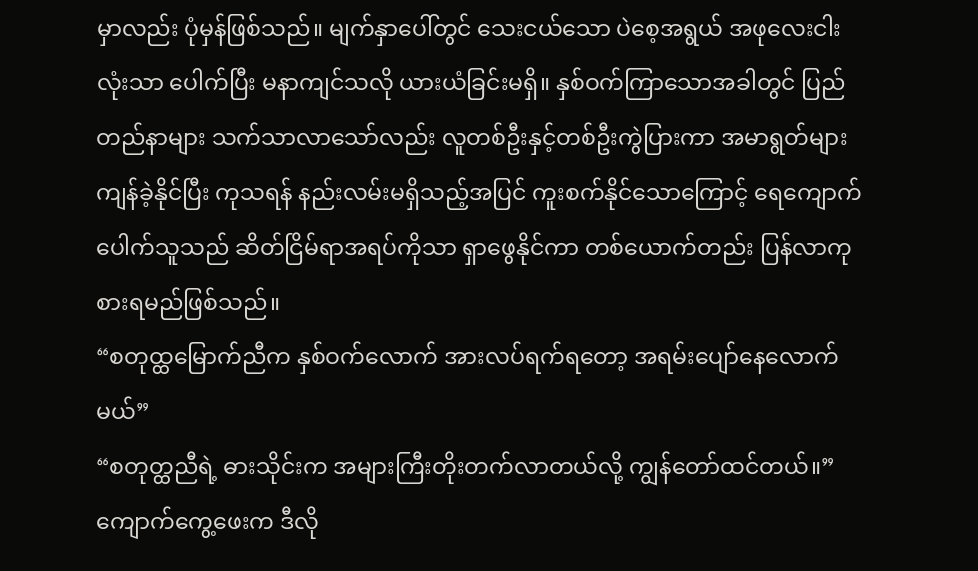မှာလည်း ပုံမှန်ဖြစ်သည်။ မျက်နှာပေါ်တွင် သေးငယ်သော ပဲစေ့အရွယ် အဖုလေးငါးလုံးသာ ပေါက်ပြီး မနာကျင်သလို ယားယံခြင်းမရှိ။ နှစ်ဝက်ကြာသောအခါတွင် ပြည်တည်နာများ သက်သာလာသော်လည်း လူတစ်ဦးနှင့်တစ်ဦးကွဲပြားကာ အမာရွတ်များ ကျန်ခဲ့နိုင်ပြီး ကုသရန် နည်းလမ်းမရှိသည့်အပြင် ကူးစက်နိုင်သောကြောင့် ရေကျောက်ပေါက်သူသည် ဆိတ်ငြိမ်ရာအရပ်ကိုသာ ရှာဖွေနိုင်ကာ တစ်ယောက်တည်း ပြန်လာကုစားရမည်ဖြစ်သည်။
“စတုထ္ထမြောက်ညီက နှစ်ဝက်လောက် အားလပ်ရက်ရတော့ အရမ်းပျော်နေလောက်မယ်”
“စတုတ္ထညီရဲ့ ဓားသိုင်းက အများကြီးတိုးတက်လာတယ်လို့ ကျွန်တော်ထင်တယ်။”
ကျောက်ကွေ့ဖေးက ဒီလို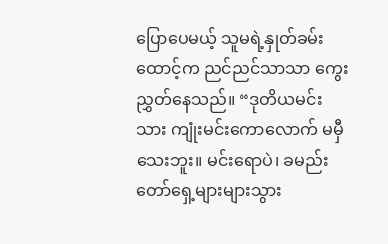ပြောပေမယ့် သူမရဲ့နှုတ်ခမ်းထောင့်က ညင်ညင်သာသာ ကွေးညွှတ်နေသည်။ “ဒုတိယမင်းသား ကျုံးမင်းကောလောက် မမှီသေးဘူး။ မင်းရောပဲ၊ ခမည်းတော်ရှေ့များများသွား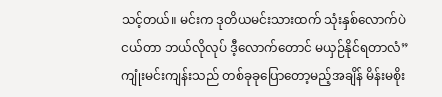သင့်တယ်။ မင်းက ဒုတိယမင်းသားထက် သုံးနှစ်လောက်ပဲ ငယ်တာ ဘယ်လိုလုပ် ဒီ့လောက်တောင် မယှဉ်နိုင်ရတာလံ”
ကျုံးမင်းကျန်းသည် တစ်ခုခုပြောတော့မည့်အချိန် မိန်းမစိုး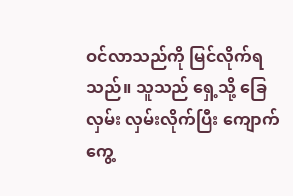ဝင်လာသည်ကို မြင်လိုက်ရသည်။ သူသည် ရှေ့သို့ ခြေလှမ်း လှမ်းလိုက်ပြီး ကျောက်ကွေ့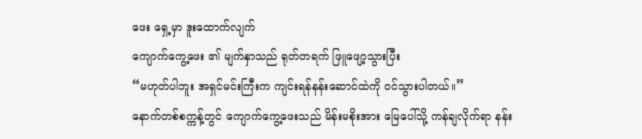ဖေး ရှေ့မှာ ဒူးထောက်လျက်
ကျောက်ကွေ့ဖေး ၏ မျက်နှာသည် ရုတ်တရက် ဖြူဖျော့သွားပြီး
“မဟုတ်ပါဘူး အရှင်မင်းကြီးက ကျင်းရန်နန်းဆောင်ထဲကို ဝင်သွားပါတယ်။”
နောက်တစ်စက္ကန့်တွင် ကျောက်ကွေ့ဖေးသည် မိန်းမစိုးအား မြေပေါ်သို့ ကန်ချလိုက်ရာ နန်း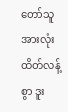တော်သူအားလုံး ထိတ်လန့်စွာ ဒူး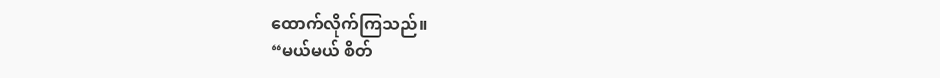ထောက်လိုက်ကြသည်။
“မယ်မယ် စိတ်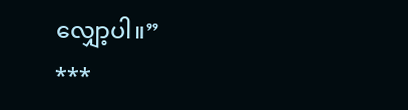လျှော့ပါ။”
***